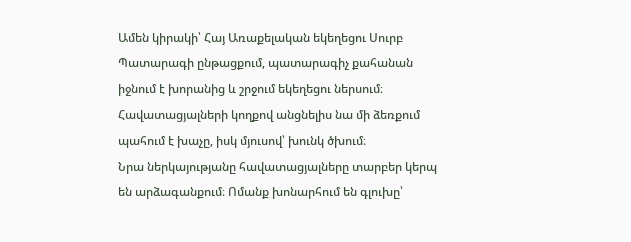Ամեն կիրակի՝ Հայ Առաքելական եկեղեցու Սուրբ Պատարագի ընթացքում, պատարագիչ քահանան իջնում է խորանից և շրջում եկեղեցու ներսում։ Հավատացյալների կողքով անցնելիս նա մի ձեռքում պահում է խաչը, իսկ մյուսով՝ խունկ ծխում։
Նրա ներկայությանը հավատացյալները տարբեր կերպ են արձագանքում։ Ոմանք խոնարհում են գլուխը՝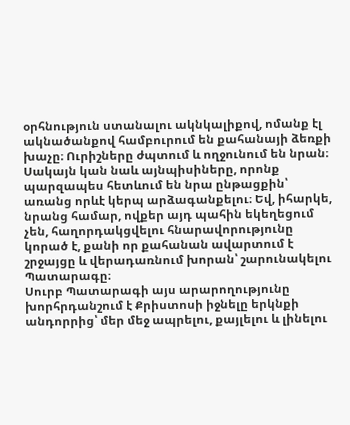օրհնություն ստանալու ակնկալիքով, ոմանք էլ ակնածանքով համբուրում են քահանայի ձեռքի խաչը։ Ուրիշները ժպտում և ողջունում են նրան։ Սակայն կան նաև այնպիսիները, որոնք պարզապես հետևում են նրա ընթացքին՝ առանց որևէ կերպ արձագանքելու։ Եվ, իհարկե, նրանց համար, ովքեր այդ պահին եկեղեցում չեն, հաղորդակցվելու հնարավորությունը կորած է, քանի որ քահանան ավարտում է շրջայցը և վերադառնում խորան՝ շարունակելու Պատարագը։
Սուրբ Պատարագի այս արարողությունը խորհրդանշում է Քրիստոսի իջնելը երկնքի անդորրից՝ մեր մեջ ապրելու, քայլելու և լինելու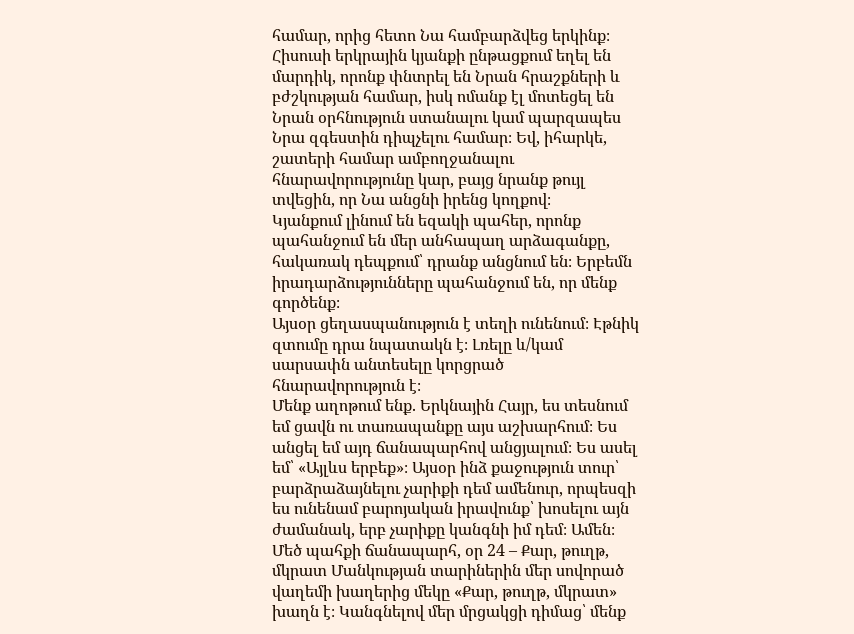համար, որից հետո Նա համբարձվեց երկինք։ Հիսուսի երկրային կյանքի ընթացքում եղել են մարդիկ, որոնք փնտրել են Նրան հրաշքների և բժշկության համար, իսկ ոմանք էլ մոտեցել են Նրան օրհնություն ստանալու կամ պարզապես Նրա զգեստին դիպչելու համար։ Եվ, իհարկե, շատերի համար ամբողջանալու հնարավորությունը կար, բայց նրանք թույլ տվեցին, որ Նա անցնի իրենց կողքով։
Կյանքում լինում են եզակի պահեր, որոնք պահանջում են մեր անհապաղ արձագանքը, հակառակ դեպքում՝ դրանք անցնում են։ Երբեմն իրադարձությունները պահանջում են, որ մենք գործենք։
Այսօր ցեղասպանություն է տեղի ունենում։ Էթնիկ զտումը դրա նպատակն է։ Լռելը և/կամ սարսափն անտեսելը կորցրած հնարավորություն է։
Մենք աղոթում ենք. Երկնային Հայր, ես տեսնում եմ ցավն ու տառապանքը այս աշխարհում։ Ես անցել եմ այդ ճանապարհով անցյալում։ Ես ասել եմ՝ «Այլևս երբեք»։ Այսօր ինձ քաջություն տուր՝ բարձրաձայնելու չարիքի դեմ ամենուր, որպեսզի ես ունենամ բարոյական իրավունք՝ խոսելու այն ժամանակ, երբ չարիքը կանգնի իմ դեմ։ Ամեն։
Մեծ պահքի ճանապարհ, օր 24 – Քար, թուղթ, մկրատ Մանկության տարիներին մեր սովորած վաղեմի խաղերից մեկը «Քար, թուղթ, մկրատ» խաղն է։ Կանգնելով մեր մրցակցի դիմաց՝ մենք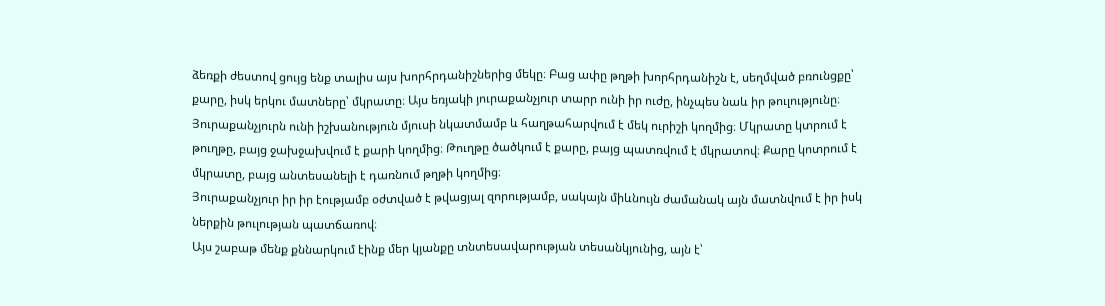ձեռքի ժեստով ցույց ենք տալիս այս խորհրդանիշներից մեկը։ Բաց ափը թղթի խորհրդանիշն է, սեղմված բռունցքը՝ քարը, իսկ երկու մատները՝ մկրատը։ Այս եռյակի յուրաքանչյուր տարր ունի իր ուժը, ինչպես նաև իր թուլությունը։ Յուրաքանչյուրն ունի իշխանություն մյուսի նկատմամբ և հաղթահարվում է մեկ ուրիշի կողմից։ Մկրատը կտրում է թուղթը, բայց ջախջախվում է քարի կողմից։ Թուղթը ծածկում է քարը, բայց պատռվում է մկրատով։ Քարը կոտրում է մկրատը, բայց անտեսանելի է դառնում թղթի կողմից։
Յուրաքանչյուր իր իր էությամբ օժտված է թվացյալ զորությամբ, սակայն միևնույն ժամանակ այն մատնվում է իր իսկ ներքին թուլության պատճառով։
Այս շաբաթ մենք քննարկում էինք մեր կյանքը տնտեսավարության տեսանկյունից, այն է՝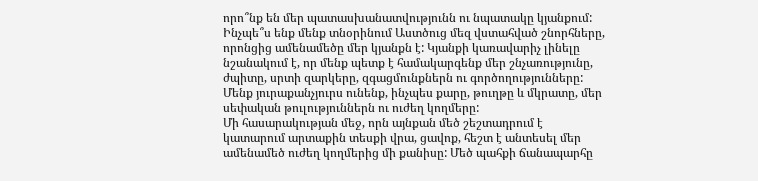որո՞նք են մեր պատասխանատվությունն ու նպատակը կյանքում: Ինչպե՞ս ենք մենք տնօրինում Աստծուց մեզ վստահված շնորհները, որոնցից ամենամեծը մեր կյանքն է: Կյանքի կառավարիչ լինելը նշանակում է, որ մենք պետք է համակարգենք մեր շնչառությունը, ժպիտը, սրտի զարկերը, զգացմունքներն ու գործողությունները: Մենք յուրաքանչյուրս ունենք, ինչպես քարը, թուղթը և մկրատը, մեր սեփական թուլություններն ու ուժեղ կողմերը:
Մի հասարակության մեջ, որն այնքան մեծ շեշտադրում է կատարում արտաքին տեսքի վրա, ցավոք, հեշտ է անտեսել մեր ամենամեծ ուժեղ կողմերից մի քանիսը: Մեծ պահքի ճանապարհը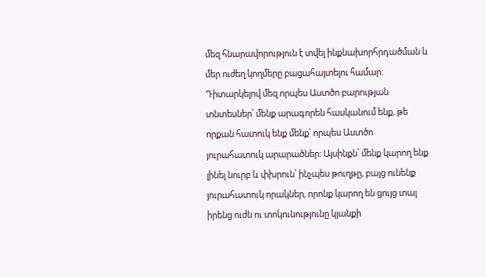մեզ հնարավորություն է տվել ինքնախորհրդածման և մեր ուժեղ կողմերը բացահայտելու համար: Դիտարկելով մեզ որպես Աստծո բարության տնտեսներ՝ մենք արագորեն հասկանում ենք, թե որքան հատուկ ենք մենք՝ որպես Աստծո յուրահատուկ արարածներ: Այսինքն՝ մենք կարող ենք լինել նուրբ և փխրուն՝ ինչպես թուղթը, բայց ունենք յուրահատուկ որակներ, որոնք կարող են ցույց տալ իրենց ուժն ու տոկունությունը կյանքի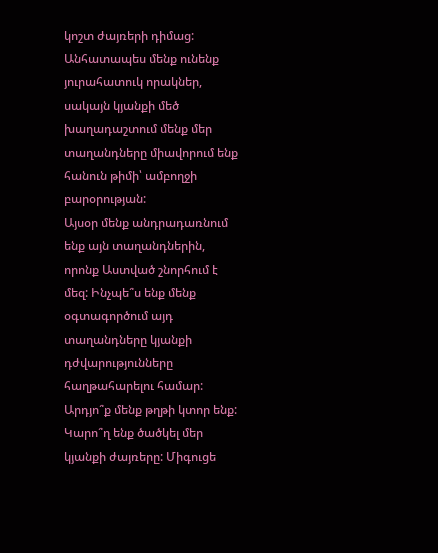կոշտ ժայռերի դիմաց: Անհատապես մենք ունենք յուրահատուկ որակներ, սակայն կյանքի մեծ խաղադաշտում մենք մեր տաղանդները միավորում ենք հանուն թիմի՝ ամբողջի բարօրության:
Այսօր մենք անդրադառնում ենք այն տաղանդներին, որոնք Աստված շնորհում է մեզ: Ինչպե՞ս ենք մենք օգտագործում այդ տաղանդները կյանքի դժվարությունները հաղթահարելու համար: Արդյո՞ք մենք թղթի կտոր ենք: Կարո՞ղ ենք ծածկել մեր կյանքի ժայռերը: Միգուցե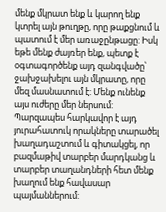մենք մկրատ ենք և կարող ենք կտրել այն թուղթը, որը թաքցնում և պատում է մեր առաջընթացը: Իսկ եթե մենք ժայռեր ենք, պետք է օգտագործենք այդ զանգվածը՝ ջախջախելու այն մկրատը, որը մեզ մասնատում է: Մենք ունենք այս ուժերը մեր ներսում: Պարզապես հարկավոր է այդ յուրահատուկ որակները տարածել խաղադաշտում և գիտակցել, որ բազմաթիվ տարբեր մարդկանց և տարբեր տաղանդների հետ մենք խաղում ենք հավասար պայմաններում: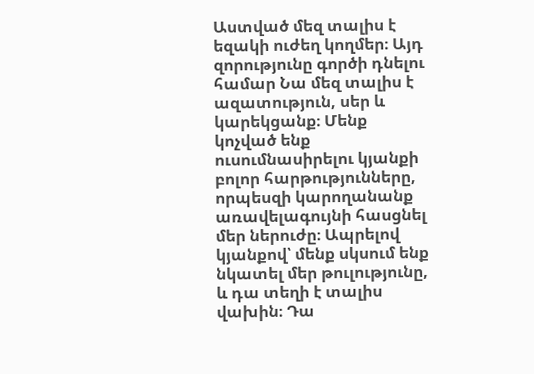Աստված մեզ տալիս է եզակի ուժեղ կողմեր։ Այդ զորությունը գործի դնելու համար Նա մեզ տալիս է ազատություն, սեր և կարեկցանք։ Մենք կոչված ենք ուսումնասիրելու կյանքի բոլոր հարթությունները, որպեսզի կարողանանք առավելագույնի հասցնել մեր ներուժը։ Ապրելով կյանքով՝ մենք սկսում ենք նկատել մեր թուլությունը, և դա տեղի է տալիս վախին։ Դա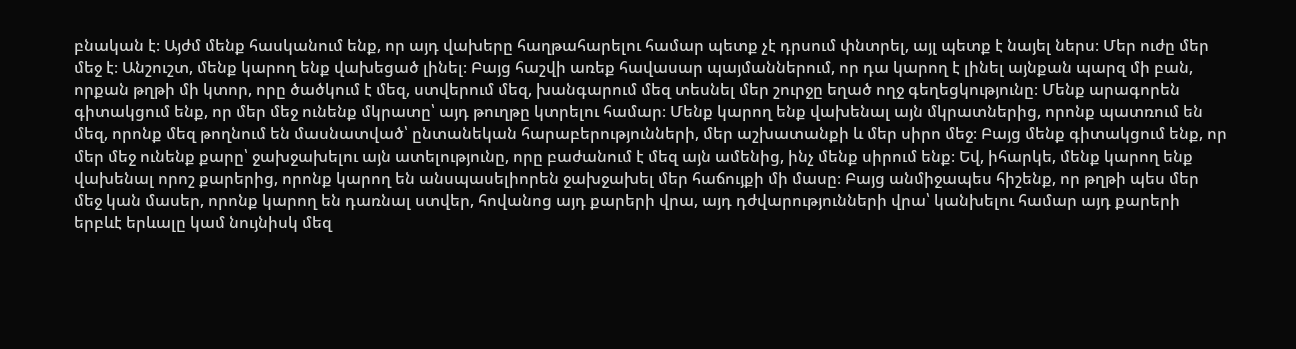բնական է։ Այժմ մենք հասկանում ենք, որ այդ վախերը հաղթահարելու համար պետք չէ դրսում փնտրել, այլ պետք է նայել ներս։ Մեր ուժը մեր մեջ է։ Անշուշտ, մենք կարող ենք վախեցած լինել։ Բայց հաշվի առեք հավասար պայմաններում, որ դա կարող է լինել այնքան պարզ մի բան, որքան թղթի մի կտոր, որը ծածկում է մեզ, ստվերում մեզ, խանգարում մեզ տեսնել մեր շուրջը եղած ողջ գեղեցկությունը։ Մենք արագորեն գիտակցում ենք, որ մեր մեջ ունենք մկրատը՝ այդ թուղթը կտրելու համար։ Մենք կարող ենք վախենալ այն մկրատներից, որոնք պատռում են մեզ, որոնք մեզ թողնում են մասնատված՝ ընտանեկան հարաբերությունների, մեր աշխատանքի և մեր սիրո մեջ։ Բայց մենք գիտակցում ենք, որ մեր մեջ ունենք քարը՝ ջախջախելու այն ատելությունը, որը բաժանում է մեզ այն ամենից, ինչ մենք սիրում ենք։ Եվ, իհարկե, մենք կարող ենք վախենալ որոշ քարերից, որոնք կարող են անսպասելիորեն ջախջախել մեր հաճույքի մի մասը։ Բայց անմիջապես հիշենք, որ թղթի պես մեր մեջ կան մասեր, որոնք կարող են դառնալ ստվեր, հովանոց այդ քարերի վրա, այդ դժվարությունների վրա՝ կանխելու համար այդ քարերի երբևէ երևալը կամ նույնիսկ մեզ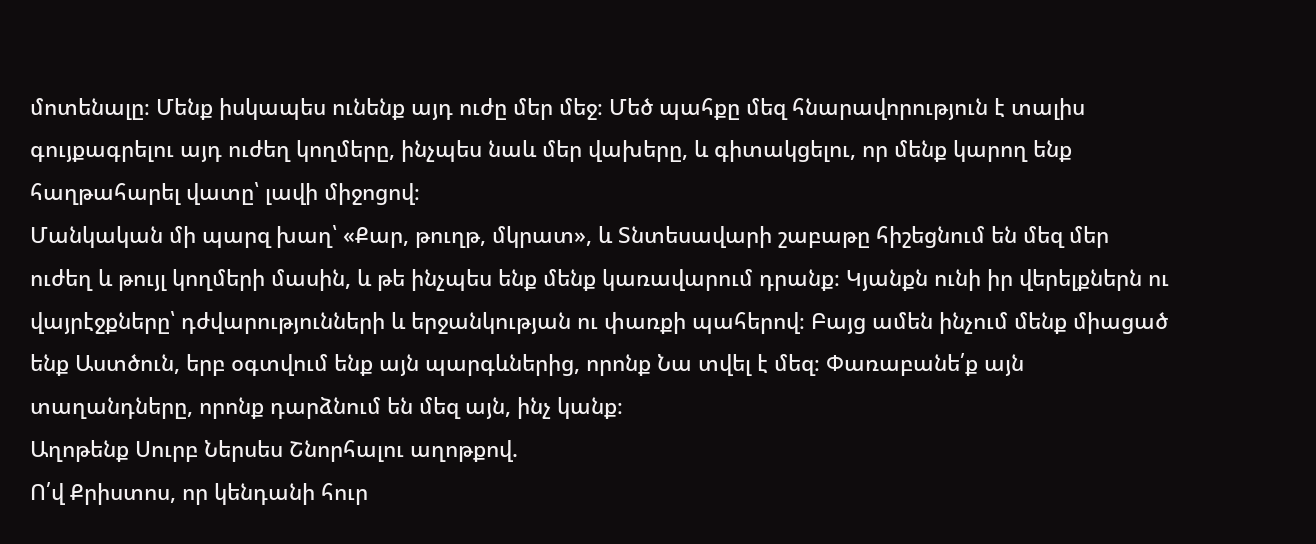մոտենալը։ Մենք իսկապես ունենք այդ ուժը մեր մեջ։ Մեծ պահքը մեզ հնարավորություն է տալիս գույքագրելու այդ ուժեղ կողմերը, ինչպես նաև մեր վախերը, և գիտակցելու, որ մենք կարող ենք հաղթահարել վատը՝ լավի միջոցով։
Մանկական մի պարզ խաղ՝ «Քար, թուղթ, մկրատ», և Տնտեսավարի շաբաթը հիշեցնում են մեզ մեր ուժեղ և թույլ կողմերի մասին, և թե ինչպես ենք մենք կառավարում դրանք։ Կյանքն ունի իր վերելքներն ու վայրէջքները՝ դժվարությունների և երջանկության ու փառքի պահերով։ Բայց ամեն ինչում մենք միացած ենք Աստծուն, երբ օգտվում ենք այն պարգևներից, որոնք Նա տվել է մեզ։ Փառաբանե՛ք այն տաղանդները, որոնք դարձնում են մեզ այն, ինչ կանք։
Աղոթենք Սուրբ Ներսես Շնորհալու աղոթքով.
Ո՛վ Քրիստոս, որ կենդանի հուր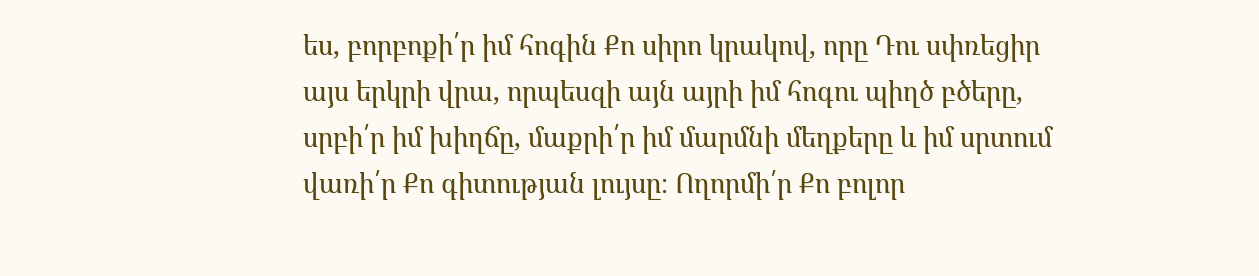ես, բորբոքի՛ր իմ հոգին Քո սիրո կրակով, որը Դու սփռեցիր այս երկրի վրա, որպեսզի այն այրի իմ հոգու պիղծ բծերը, սրբի՛ր իմ խիղճը, մաքրի՛ր իմ մարմնի մեղքերը և իմ սրտում վառի՛ր Քո գիտության լույսը։ Ողորմի՛ր Քո բոլոր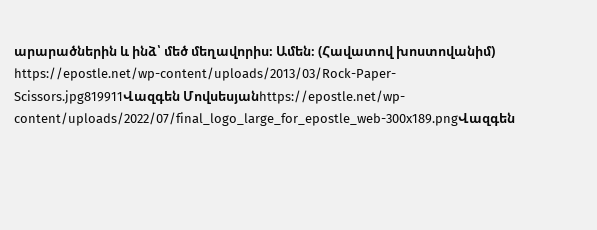արարածներին և ինձ՝ մեծ մեղավորիս։ Ամեն։ (Հավատով խոստովանիմ)
https://epostle.net/wp-content/uploads/2013/03/Rock-Paper-Scissors.jpg819911Վազգեն Մովսեսյանhttps://epostle.net/wp-content/uploads/2022/07/final_logo_large_for_epostle_web-300x189.pngՎազգեն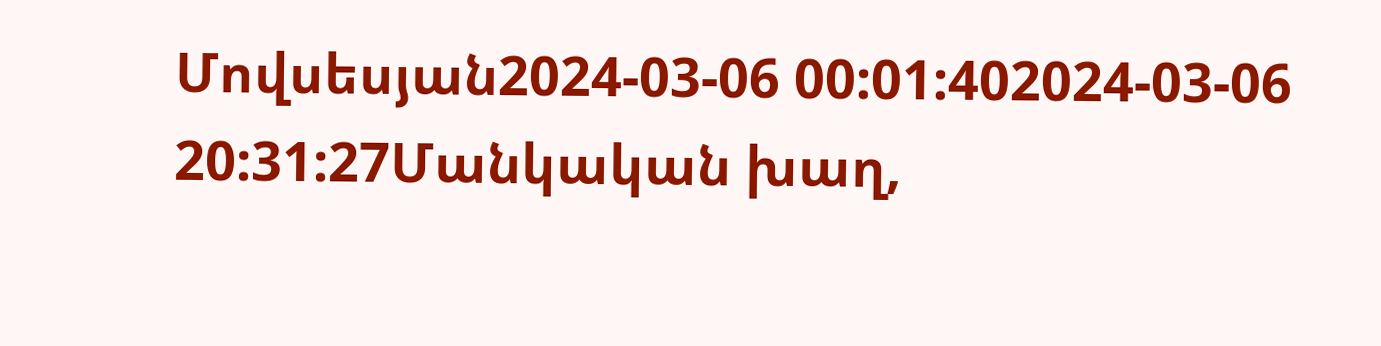Մովսեսյան2024-03-06 00:01:402024-03-06 20:31:27Մանկական խաղ,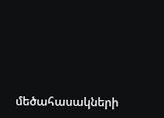մեծահասակների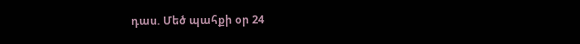դաս. Մեծ պահքի օր 24